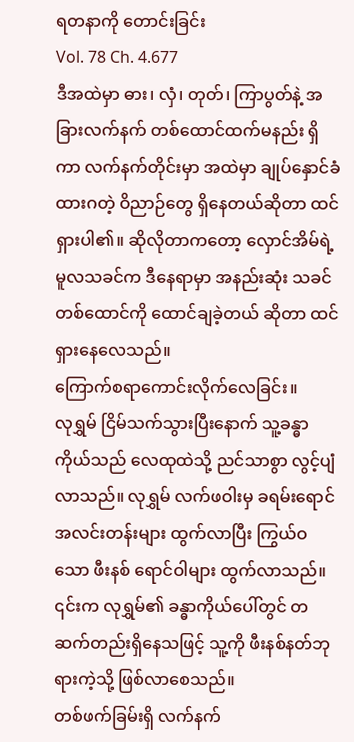ရတနာကို တောင်းခြင်း
Vol. 78 Ch. 4.677
ဒီအထဲမှာ ဓား၊ လှံ၊ တုတ်၊ ကြာပွတ်နဲ့ အခြားလက်နက် တစ်ထောင်ထက်မနည်း ရှိကာ လက်နက်တိုင်းမှာ အထဲမှာ ချုပ်နှောင်ခံထားဂတဲ့ ဝိညာဉ်တွေ ရှိနေတယ်ဆိုတာ ထင်ရှားပါ၏။ ဆိုလိုတာကတော့ လှောင်အိမ်ရဲ့ မူလသခင်က ဒီနေရာမှာ အနည်းဆုံး သခင်တစ်ထောင်ကို ထောင်ချခဲ့တယ် ဆိုတာ ထင်ရှားနေလေသည်။
ကြောက်စရာကောင်းလိုက်လေခြင်း။
လုရွှမ် ငြိမ်သက်သွားပြီးနောက် သူ့ခန္ဓာကိုယ်သည် လေထုထဲသို့ ညင်သာစွာ လွင့်ပျံလာသည်။ လုရွှမ် လက်ဖဝါးမှ ခရမ်းရောင် အလင်းတန်းများ ထွက်လာပြီး ကြွယ်ဝသော ဖီးနစ် ရောင်ဝါများ ထွက်လာသည်။ ၎င်းက လုရွှမ်၏ ခန္ဓာကိုယ်ပေါ်တွင် တဆက်တည်းရှိနေသဖြင့် သူ့ကို ဖီးနစ်နတ်ဘုရားကဲ့သို့ ဖြစ်လာစေသည်။
တစ်ဖက်ခြမ်းရှိ လက်နက်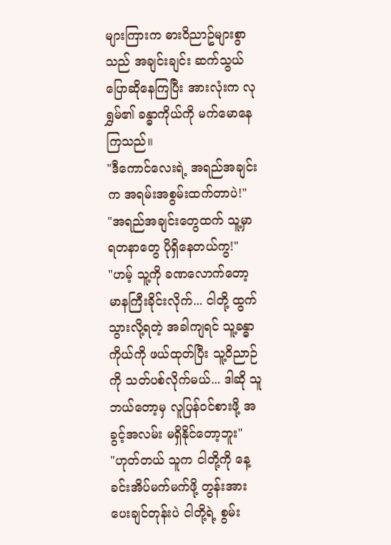များကြားက ဓားဝိညာဥ်များစွာသည် အချင်းချင်း ဆက်သွယ်ပြောဆိုနေကြပြီး အားလုံးက လုရွှမ်၏ ခန္ဓာကိုယ်ကို မက်မောနေကြသည်။
"ဒီကောင်လေးရဲ့ အရည်အချင်းက အရမ်းအစွမ်းထက်တာပဲ!"
"အရည်အချင်းတွေထက် သူ့မှာ ရတနာတွေ ပိုရှိနေတယ်ကွ!"
"ဟမ့် သူ့ကို ခဏလောက်တော့ မာနကြီးခိုင်းလိုက်... ငါတို့ ထွက်သွားလို့ရတဲ့ အခါကျရင် သူ့ခန္ဓာကိုယ်ကို ဖယ်ထုတ်ပြီး သူ့ဝိညာဉ်ကို သတ်ပစ်လိုက်မယ်... ဒါဆို သူဘယ်တော့မှ လူပြန်ဝင်စားဖို့ အခွင့်အလမ်း မရှိနိုင်တော့ဘူး"
"ဟုတ်တယ် သူက ငါတို့ကို နေ့ခင်းအိပ်မက်မက်ဖို့ တွန်းအားပေးချင်တုန်းပဲ ငါတို့ရဲ့ စွမ်း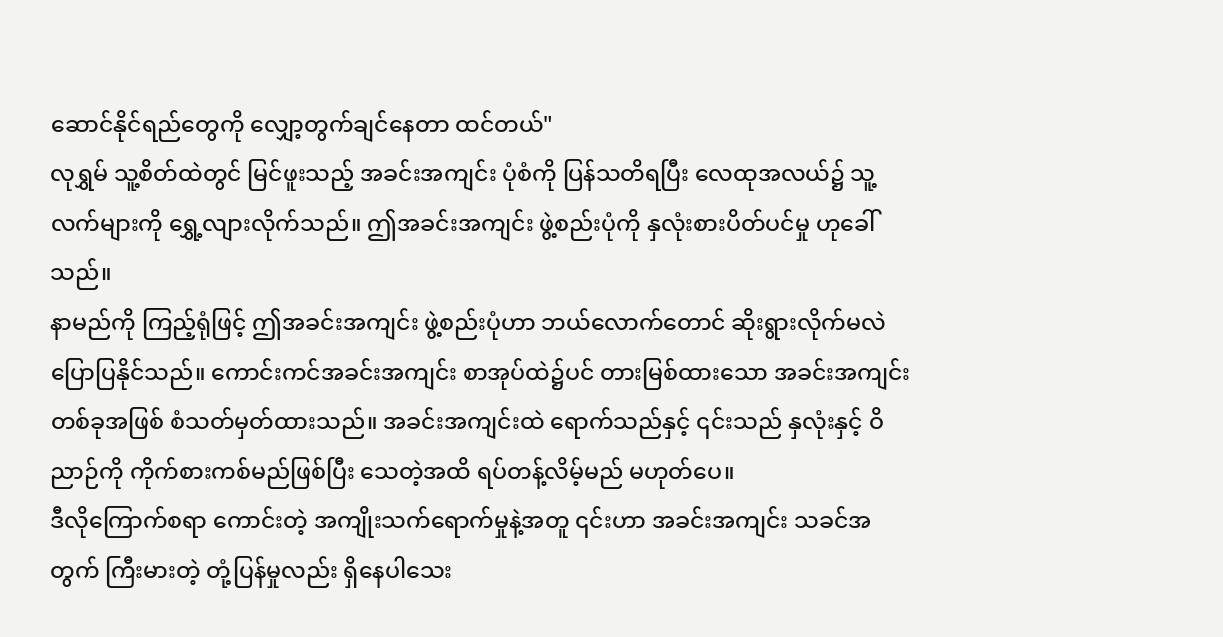ဆောင်နိုင်ရည်တွေကို လျှော့တွက်ချင်နေတာ ထင်တယ်"
လုရွှမ် သူ့စိတ်ထဲတွင် မြင်ဖူးသည့် အခင်းအကျင်း ပုံစံကို ပြန်သတိရပြီး လေထုအလယ်၌ သူ့လက်များကို ရွှေ့လျားလိုက်သည်။ ဤအခင်းအကျင်း ဖွဲ့စည်းပုံကို နှလုံးစားပိတ်ပင်မှု ဟုခေါ်သည်။
နာမည်ကို ကြည့်ရုံဖြင့် ဤအခင်းအကျင်း ဖွဲ့စည်းပုံဟာ ဘယ်လောက်တောင် ဆိုးရွားလိုက်မလဲ ပြောပြနိုင်သည်။ ကောင်းကင်အခင်းအကျင်း စာအုပ်ထဲ၌ပင် တားမြစ်ထားသော အခင်းအကျင်း တစ်ခုအဖြစ် စံသတ်မှတ်ထားသည်။ အခင်းအကျင်းထဲ ရောက်သည်နှင့် ၎င်းသည် နှလုံးနှင့် ဝိညာဉ်ကို ကိုက်စားကစ်မည်ဖြစ်ပြီး သေတဲ့အထိ ရပ်တန့်လိမ့်မည် မဟုတ်ပေ။
ဒီလိုကြောက်စရာ ကောင်းတဲ့ အကျိုးသက်ရောက်မှုနဲ့အတူ ၎င်းဟာ အခင်းအကျင်း သခင်အတွက် ကြီးမားတဲ့ တုံ့ပြန်မှုလည်း ရှိနေပါသေး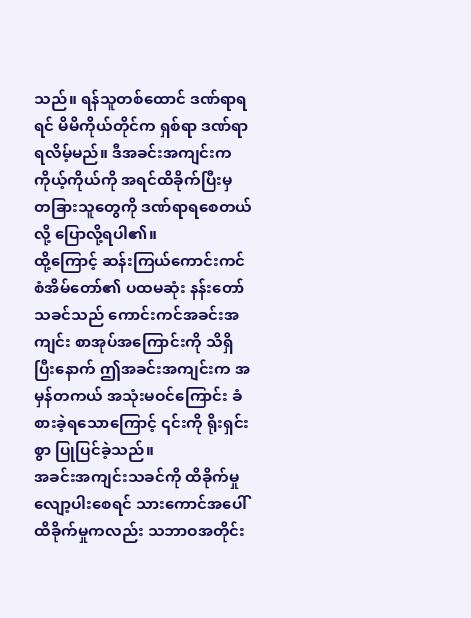သည်။ ရန်သူတစ်ထောင် ဒဏ်ရာရရင် မိမိကိုယ်တိုင်က ရှစ်ရာ ဒဏ်ရာရလိမ့်မည်။ ဒီအခင်းအကျင်းက ကိုယ့်ကိုယ်ကို အရင်ထိခိုက်ပြီးမှ တခြားသူတွေကို ဒဏ်ရာရစေတယ်လို့ ပြောလို့ရပါ၏။
ထို့ကြောင့် ဆန်းကြယ်ကောင်းကင် စံအိမ်တော်၏ ပထမဆုံး နန်းတော်သခင်သည် ကောင်းကင်အခင်းအကျင်း စာအုပ်အကြောင်းကို သိရှိပြီးနောက် ဤအခင်းအကျင်းက အမှန်တကယ် အသုံးမဝင်ကြောင်း ခံစားခဲ့ရသောကြောင့် ၎င်းကို ရိုးရှင်းစွာ ပြုပြင်ခဲ့သည်။
အခင်းအကျင်းသခင်ကို ထိခိုက်မှု လျော့ပါးစေရင် သားကောင်အပေါ် ထိခိုက်မှုကလည်း သဘာဝအတိုင်း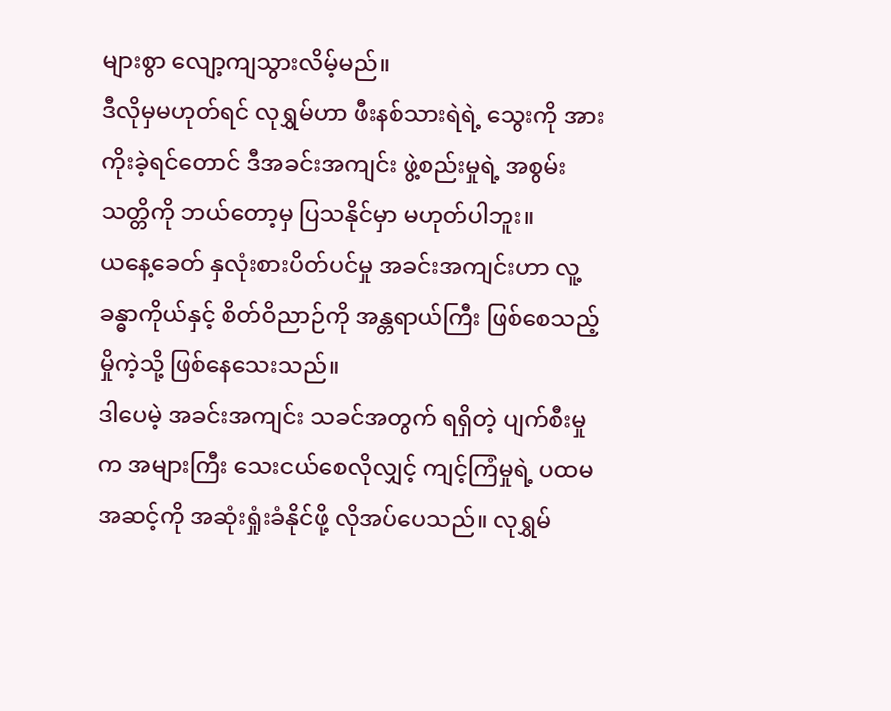များစွာ လျော့ကျသွားလိမ့်မည်။
ဒီလိုမှမဟုတ်ရင် လုရွှမ်ဟာ ဖီးနစ်သားရဲရဲ့ သွေးကို အားကိုးခဲ့ရင်တောင် ဒီအခင်းအကျင်း ဖွဲ့စည်းမှုရဲ့ အစွမ်းသတ္တိကို ဘယ်တော့မှ ပြသနိုင်မှာ မဟုတ်ပါဘူး။
ယနေ့ခေတ် နှလုံးစားပိတ်ပင်မှု အခင်းအကျင်းဟာ လူ့ခန္ဓာကိုယ်နှင့် စိတ်ဝိညာဉ်ကို အန္တရာယ်ကြီး ဖြစ်စေသည့် မှိုကဲ့သို့ ဖြစ်နေသေးသည်။
ဒါပေမဲ့ အခင်းအကျင်း သခင်အတွက် ရရှိတဲ့ ပျက်စီးမှုက အများကြီး သေးငယ်စေလိုလျှင့် ကျင့်ကြံမှုရဲ့ ပထမအဆင့်ကို အဆုံးရှုံးခံနိုင်ဖို့ လိုအပ်ပေသည်။ လုရွှမ်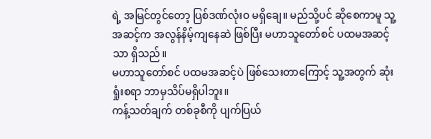ရဲ့ အမြင်တွင်တော့ ပြစ်ဒဏ်လုံးဝ မရှိချေ။ မည်သို့ပင် ဆိုစေကာမူ သူ့အဆင့်က အလွန်နိမ့်ကျနေဆဲ ဖြစ်ပြီး မဟာသူတော်စင် ပထမအဆင့်သာ ရှိသည်။
မဟာသူတော်စင် ပထမအဆင့်ပဲ ဖြစ်သေးတာကြောင့် သူ့အတွက် ဆုံးရှုံးစရာ ဘာမှသိပ်မရှိပါဘူး။
ကန့်သတ်ချက် တစ်ခုစီကို ပျက်ပြယ်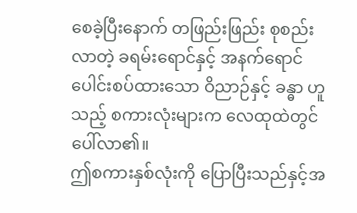စေခဲ့ပြီးနောက် တဖြည်းဖြည်း စုစည်းလာတဲ့ ခရမ်းရောင်နှင့် အနက်ရောင် ပေါင်းစပ်ထားသော ဝိညာဉ်နှင့် ခန္ဓာ ဟူသည့် စကားလုံးများက လေထုထဲတွင် ပေါ်လာ၏။
ဤစကားနှစ်လုံးကို ပြောပြီးသည်နှင့်အ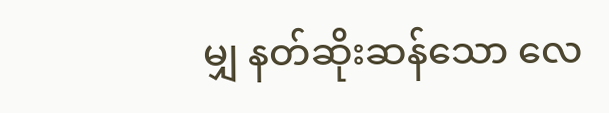မျှ နတ်ဆိုးဆန်သော လေ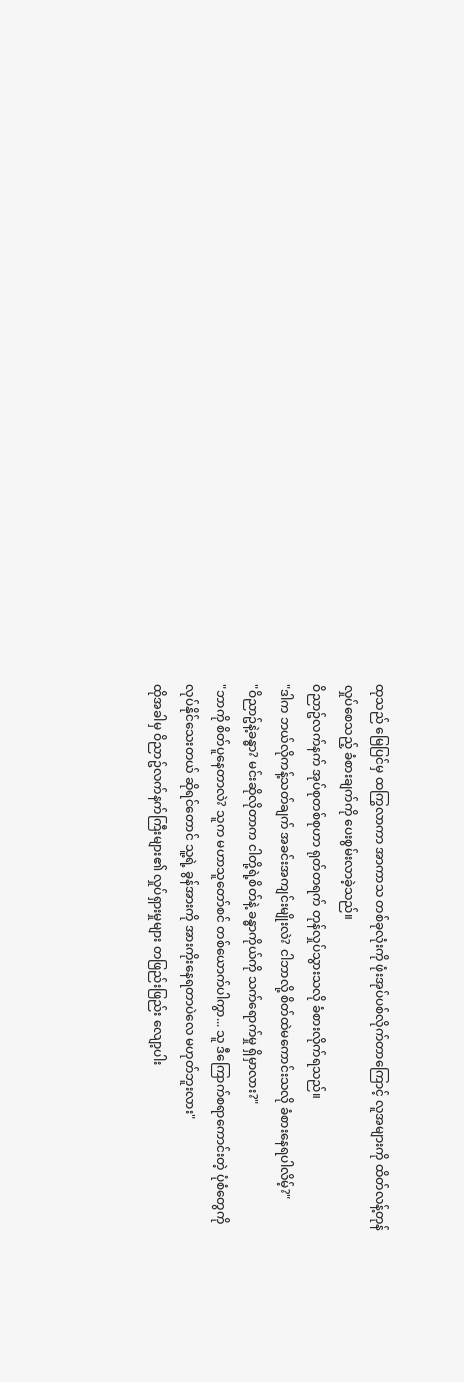ထုသည် မြေပြင်မှ ထကြွလာကာ အာကာသ တစ်ခုလုံးကို ဖုံးအုပ်ပစ်လိုက်တာကြောင့် လူအများကို ထိတ်လန့်တုန်လှုပ်စေသည့် ခံစားချက်ကို ပေးစွမ်းလာခဲ့သည်။
ဝိညာဥ်လက်နက် အုပ်စုတစ်စုဟာ ရုတ်တရက် တုန်လှုပ်သွားသလို ခံစားလိုက်ရသည်။
"ဒါက ဘယ်လိုကန့်သတ်ချက် အခင်းအကျင်းမျိုးလဲ? ငါဘာလို့ စိတ်ထဲမကောင်းသလို ခံစားနေရပါလိမ့်?"
"ဝိညာဥ်နဲ့ခန္ဓာ? မင်းဆိုလိုတာက ငါတို့ရဲ့စိတ်နဲ့ ခန္ဓာကိုယ်ကို သက်ရောက်မှု ရှိမှာလား?"
"ဘာကို စိတ်ပူနေတာလဲ? သူက မဟာသူတော်စင် တစ်ယောက်ပါကွာ... သူ ဒီကြောက်စရာကောင်းတဲ့ ပုံစံတွေကို လုပ်နိုင်သေးတယ် ဆိုရင်တောင် သူ့ရဲ့ ခွန်အားကို အားကိုးနေရတာပဲလေ မဟုတ်ဘူးလား"
ထိုအခါမှ ဝိညာဥ်လက်နက်ကြီးများ၏ လှုပ်ရှားမှုများ တဖြည်းဖြည်း လျော့ပါး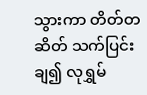သွားကာ တိတ်တဆိတ် သက်ပြင်းချ၍ လုရွှမ်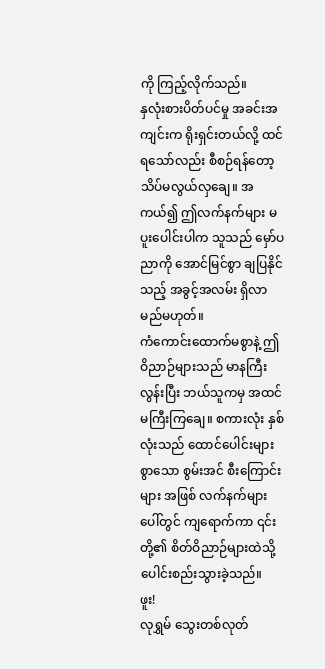ကို ကြည့်လိုက်သည်။
နှလုံးစားပိတ်ပင်မှု အခင်းအကျင်းက ရိုးရှင်းတယ်လို့ ထင်ရသော်လည်း စီစဉ်ရန်တော့ သိပ်မလွယ်လှချေ။ အကယ်၍ ဤလက်နက်များ မပူးပေါင်းပါက သူသည် မှော်ပညာကို အောင်မြင်စွာ ချပြနိုင်သည့် အခွင့်အလမ်း ရှိလာမည်မဟုတ်။
ကံကောင်းထောက်မစွာနဲ့ ဤဝိညာဉ်များသည် မာနကြီးလွန်းပြီး ဘယ်သူကမှ အထင်မကြီးကြချေ။ စကားလုံး နှစ်လုံးသည် ထောင်ပေါင်းများစွာသော စွမ်းအင် စီးကြောင်းများ အဖြစ် လက်နက်များပေါ်တွင် ကျရောက်ကာ ၎င်းတို့၏ စိတ်ဝိညာဉ်များထဲသို့ ပေါင်းစည်းသွားခဲ့သည်။
ဖူး!
လုရွှမ် သွေးတစ်လုတ်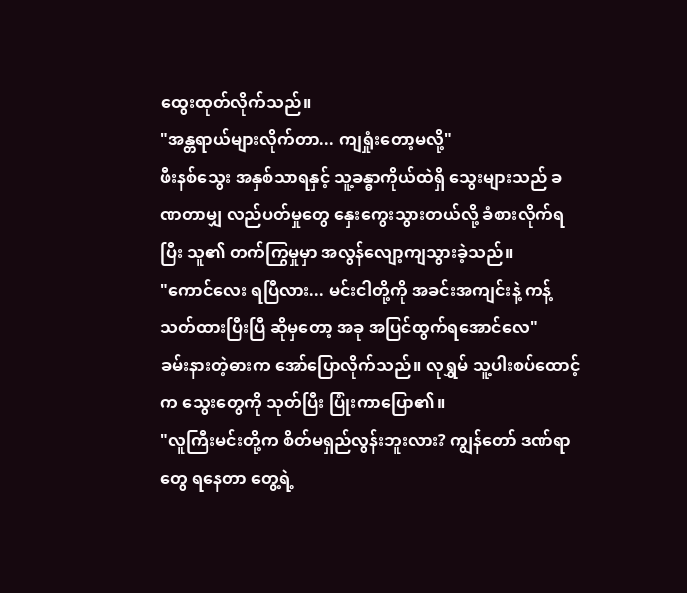ထွေးထုတ်လိုက်သည်။
"အန္တရာယ်များလိုက်တာ... ကျရှုံးတော့မလို့"
ဖီးနစ်သွေး အနှစ်သာရနှင့် သူ့ခန္ဓာကိုယ်ထဲရှိ သွေးများသည် ခဏတာမျှ လည်ပတ်မှုတွေ နှေးကွေးသွားတယ်လို့ ခံစားလိုက်ရပြီး သူ၏ တက်ကြွမှုမှာ အလွန်လျော့ကျသွားခဲ့သည်။
"ကောင်လေး ရပြီလား... မင်းငါတို့ကို အခင်းအကျင်းနဲ့ ကန့်သတ်ထားပြီးပြီ ဆိုမှတော့ အခု အပြင်ထွက်ရအောင်လေ"
ခမ်းနားတဲ့ဓားက အော်ပြောလိုက်သည်။ လုရွှမ် သူ့ပါးစပ်ထောင့်က သွေးတွေကို သုတ်ပြီး ပြုံးကာပြော၏။
"လူကြီးမင်းတို့က စိတ်မရှည်လွန်းဘူးလား? ကျွန်တော် ဒဏ်ရာတွေ ရနေတာ တွေ့ရဲ့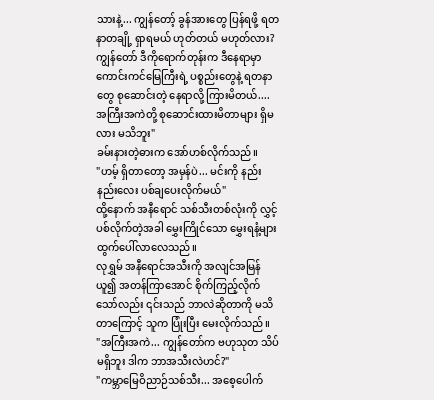သားနဲ့... ကျွန်တော့် ခွန်အားတွေ ပြန်ရဖို့ ရတနာတချို့ ရှာရမယ် ဟုတ်တယ် မဟုတ်လား? ကျွန်တော် ဒီကိုရောက်တုန်းက ဒီနေရာမှာ ကောင်းကင်မြေကြီးရဲ့ ပစ္စည်းတွေနဲ့ ရတနာတွေ စုဆောင်းတဲ့ နေရာလို့ ကြားမိတယ်.... အကြီးအကဲတို့ စုဆောင်းထားမိတာများ ရှိမလား မသိဘူး"
ခမ်းနားတဲ့ဓားက အော်ဟစ်လိုက်သည်။
"ဟမ့် ရှိတာတော့ အမှန်ပဲ... မင်းကို နည်းနည်းလေး ပစ်ချပေးလိုက်မယ်"
ထို့နောက် အနီရောင် သစ်သီးတစ်လုံးကို လွှင့်ပစ်လိုက်တဲ့အခါ မွှေးကြိုင်သော မွှေးရနံ့များ ထွက်ပေါ်လာလေသည်။
လုရွှမ် အနီရောင်အသီးကို အလျင်အမြန်ယူ၍ အတန်ကြာအောင် စိုက်ကြည့်လိုက်သော်လည်း ၎င်းသည် ဘာလဲဆိုတာကို မသိတာကြောင့် သူက ပြုံးပြီး မေးလိုက်သည်။
"အကြီးအကဲ... ကျွန်တော်က ဗဟုသုတ သိပ်မရှိဘူး ဒါက ဘာအသီးလဲဟင်?"
"ကမ္ဘာမြေဝိညာဉ်သစ်သီး... အစေ့ပေါက်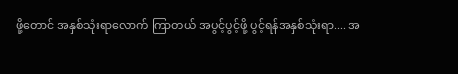ဖို့တောင် အနှစ်သုံးရာလောက် ကြာတယ် အပွင့်ပွင့်ဖို့ ပွင့်ရန်အနှစ်သုံးရာ.... အ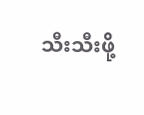သီးသီးဖို့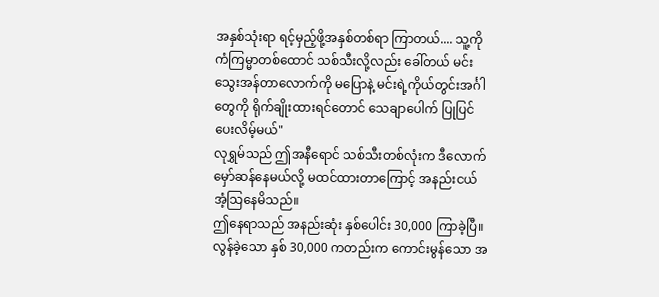အနှစ်သုံးရာ ရင့်မှည့်ဖို့အနှစ်တစ်ရာ ကြာတယ်.... သူ့ကို ကံကြမ္မာတစ်ထောင် သစ်သီးလို့လည်း ခေါ်တယ် မင်း သွေးအန်တာလောက်ကို မပြောနဲ့ မင်းရဲ့ကိုယ်တွင်းအင်္ဂါတွေကို ရိုက်ချိုးထားရင်တောင် သေချာပေါက် ပြုပြင်ပေးလိမ့်မယ်"
လုရွှမ်သည် ဤအနီရောင် သစ်သီးတစ်လုံးက ဒီလောက် မှော်ဆန်နေမယ်လို့ မထင်ထားတာကြောင့် အနည်းငယ် အံ့သြနေမိသည်။
ဤနေရာသည် အနည်းဆုံး နှစ်ပေါင်း 30,000 ကြာခဲ့ပြီ။ လွန်ခဲ့သော နှစ် 30,000 ကတည်းက ကောင်းမွန်သော အ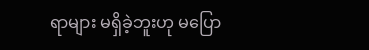ရာများ မရှိခဲ့ဘူးဟု မပြော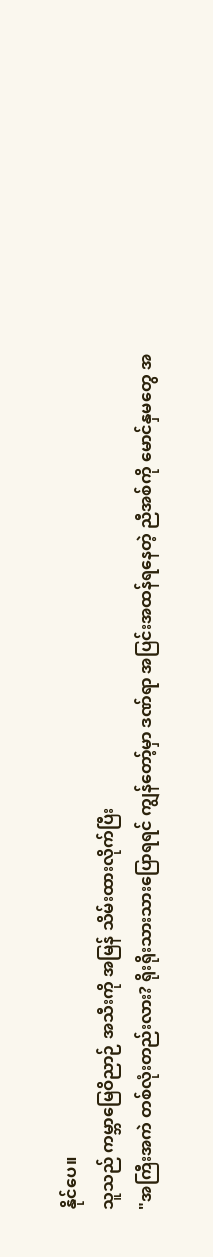နိုင်ပေ။
သူသည် ကမ္ဘာမြေဝိညာဉ် အသီးကို အမြန် သိမ်းထားလိုက်ပြီး
"အကြီးအကဲ တစ်လုံးတည်းလား? ရိုးရိုးသားသားပြောရရင် ကျွန်တော့်မှာ ဒဏ်ရာ အပြင်းအထန်ရနေတဲ့ ညီအစ်ကို မောင်နှမတွေ အ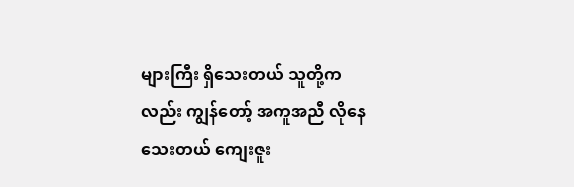များကြီး ရှိသေးတယ် သူတို့ကလည်း ကျွန်တော့် အကူအညီ လိုနေသေးတယ် ကျေးဇူး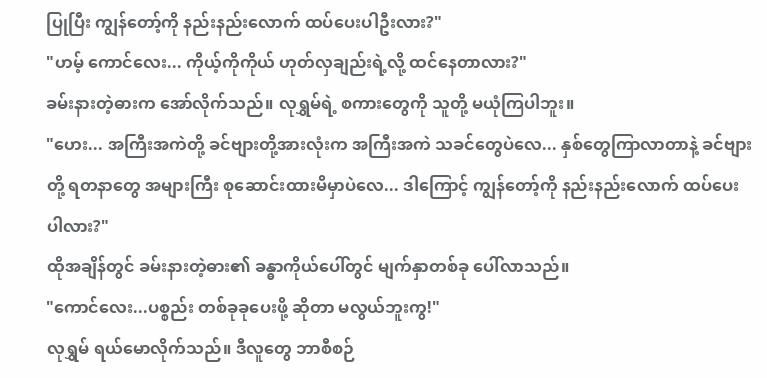ပြုပြီး ကျွန်တော့်ကို နည်းနည်းလောက် ထပ်ပေးပါဦးလား?"
"ဟမ့် ကောင်လေး... ကိုယ့်ကိုကိုယ် ဟုတ်လှချည်းရဲ့လို့ ထင်နေတာလား?"
ခမ်းနားတဲ့ဓားက အော်လိုက်သည်။ လုရွှမ်ရဲ့ စကားတွေကို သူတို့ မယုံကြပါဘူး။
"ဟေး... အကြီးအကဲတို့ ခင်ဗျားတို့အားလုံးက အကြီးအကဲ သခင်တွေပဲလေ... နှစ်တွေကြာလာတာနဲ့ ခင်ဗျားတို့ ရတနာတွေ အများကြီး စုဆောင်းထားမိမှာပဲလေ... ဒါကြောင့် ကျွန်တော့်ကို နည်းနည်းလောက် ထပ်ပေးပါလား?"
ထိုအချိန်တွင် ခမ်းနားတဲ့ဓား၏ ခန္ဓာကိုယ်ပေါ်တွင် မျက်နှာတစ်ခု ပေါ်လာသည်။
"ကောင်လေး...ပစ္စည်း တစ်ခုခုပေးဖို့ ဆိုတာ မလွယ်ဘူးကွ!"
လုရွှမ် ရယ်မောလိုက်သည်။ ဒီလူတွေ ဘာစီစဉ်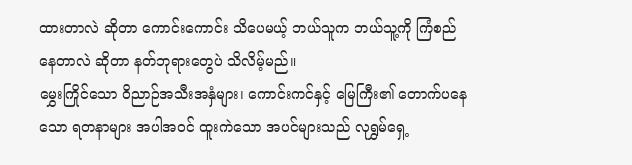ထားတာလဲ ဆိုတာ ကောင်းကောင်း သိပေမယ့် ဘယ်သူက ဘယ်သူ့ကို ကြံစည်နေတာလဲ ဆိုတာ နတ်ဘုရားတွေပဲ သိလိမ့်မည်။
မွှေးကြိုင်သော ဝိညာဉ်အသီးအနှံများ၊ ကောင်းကင်နှင့် မြေကြီး၏ တောက်ပနေသော ရတနာများ အပါအဝင် ထူးကဲသော အပင်များသည် လုရွှမ်ရှေ့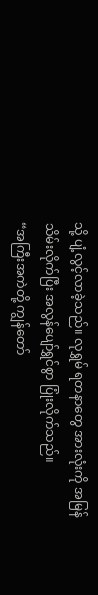သို့ ပျံ့လွင့်လာခဲ့သည်။ လုရွှမ် ရတနာတွေ အားလုံးကို အမြန်သိမ်းလိုက်ပြီး အလွန်ပျော်ရွှင်စွာ ပြုံးလိုက်သည်။
“အကြီးအကဲတို့ ကျွန်တော်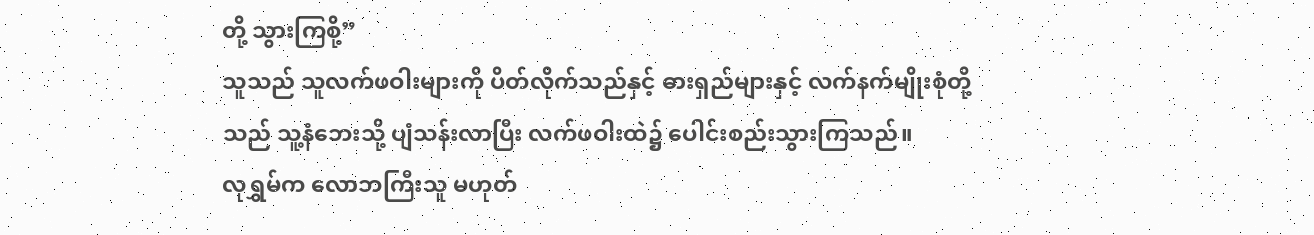တို့ သွားကြစို့”
သူသည် သူလက်ဖဝါးများကို ပိတ်လိုက်သည်နှင့် ဓားရှည်များနှင့် လက်နက်မျိုးစုံတို့သည် သူ့နံဘေးသို့ ပျံသန်းလာပြီး လက်ဖဝါးထဲ၌ ပေါင်းစည်းသွားကြသည်။
လုရွှမ်က လောဘကြီးသူ မဟုတ်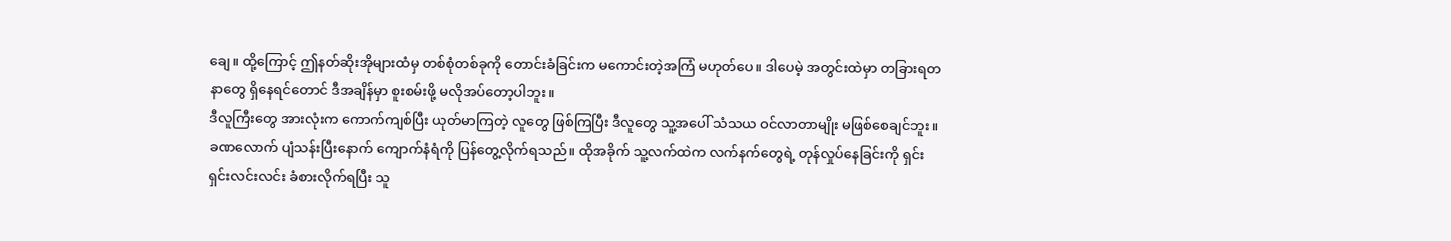ချေ။ ထို့ကြောင့် ဤနတ်ဆိုးအိုများထံမှ တစ်စုံတစ်ခုကို တောင်းခံခြင်းက မကောင်းတဲ့အကြံ မဟုတ်ပေ။ ဒါပေမဲ့ အတွင်းထဲမှာ တခြားရတနာတွေ ရှိနေရင်တောင် ဒီအချိန်မှာ စူးစမ်းဖို့ မလိုအပ်တော့ပါဘူး။
ဒီလူကြီးတွေ အားလုံးက ကောက်ကျစ်ပြီး ယုတ်မာကြတဲ့ လူတွေ ဖြစ်ကြပြီး ဒီလူတွေ သူ့အပေါ် သံသယ ဝင်လာတာမျိုး မဖြစ်စေချင်ဘူး။
ခဏလောက် ပျံသန်းပြီးနောက် ကျောက်နံရံကို ပြန်တွေ့လိုက်ရသည်။ ထိုအခိုက် သူ့လက်ထဲက လက်နက်တွေရဲ့ တုန်လှုပ်နေခြင်းကို ရှင်းရှင်းလင်းလင်း ခံစားလိုက်ရပြီး သူ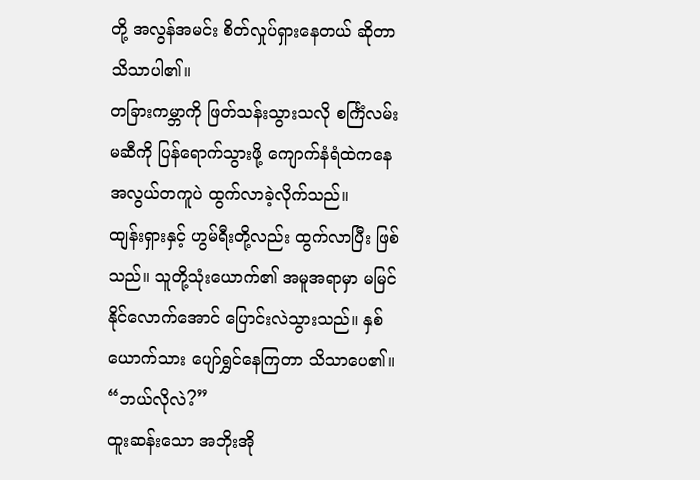တို့ အလွန်အမင်း စိတ်လှုပ်ရှားနေတယ် ဆိုတာ သိသာပါ၏။
တခြားကမ္ဘာကို ဖြတ်သန်းသွားသလို စင်္ကြံလမ်းမဆီကို ပြန်ရောက်သွားဖို့ ကျောက်နံရံထဲကနေ အလွယ်တကူပဲ ထွက်လာခဲ့လိုက်သည်။
ထျန်းရှားနှင့် ဟွမ်ရီးတို့လည်း ထွက်လာပြီး ဖြစ်သည်။ သူတို့သုံးယောက်၏ အမူအရာမှာ မမြင်နိုင်လောက်အောင် ပြောင်းလဲသွားသည်။ နှစ်ယောက်သား ပျော်ရွှင်နေကြတာ သိသာပေ၏။
“ဘယ်လိုလဲ?”
ထူးဆန်းသော အဘိုးအို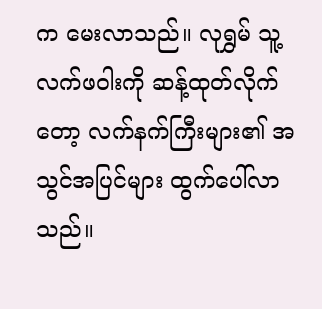က မေးလာသည်။ လုရွှမ် သူ့လက်ဖဝါးကို ဆန့်ထုတ်လိုက်တော့ လက်နက်ကြီးများ၏ အသွင်အပြင်များ ထွက်ပေါ်လာသည်။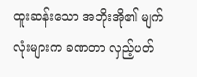ထူးဆန်းသော အဘိုးအို၏ မျက်လုံးများက ခဏတာ လှည့်ပတ်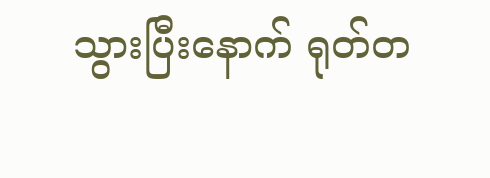သွားပြီးနောက် ရုတ်တ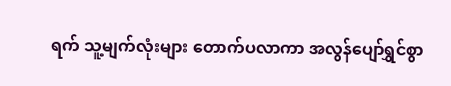ရက် သူ့မျက်လုံးများ တောက်ပလာကာ အလွန်ပျော်ရွှင်စွာ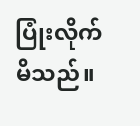ပြုံးလိုက်မိသည်။